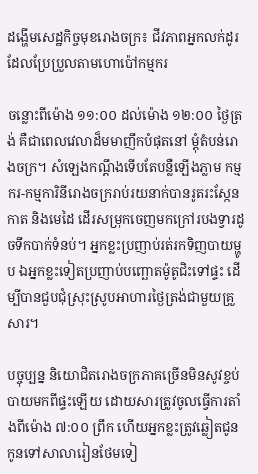ដង្ហើមសេដ្ឋកិច្ចមុខរោងចក្រ៖ ជីវភាពអ្នកលក់ដូរដែលប្រែប្រួលតាមហោប៉ៅកម្មករ

ចន្លោះពីម៉ោង ១១:០០ ដល់ម៉ោង ១២:០០ ថ្ងៃត្រង់ គឺជាពេលវេលាដ៏មមាញឹកបំផុតនៅ ម្តុំតំបន់រោងចក្រ។ សំឡេងកណ្ដឹងទើបតែបន្លឺឡើងភ្លាម កម្មករ-កម្មការិនីរោងចក្ររាប់រយនាក់បានរូតរះស្កែនកាត និងមេដៃ ដើរសម្រុកចេញមកក្រៅរបងទ្វារដូចទឹកបាក់ទំនប់។ អ្នកខ្លះប្រញាប់រត់រកទិញបាយម្ហូប ឯអ្នកខ្លះទៀតប្រញាប់បញ្ឆោតម៉ូតូជិះទៅផ្ទះ ដើម្បីបានជួបជុំស្រុះស្រូបអាហារថ្ងៃត្រង់ជាមួយគ្រួសារ។

បច្ចុប្បន្ន និយោជិតរោងចក្រភាគច្រើនមិនសូវខ្ចប់បាយមកពីផ្ទះឡើយ ដោយសារត្រូវចូលធ្វើការតាំងពីម៉ោង ៧:០០ ព្រឹក ហើយអ្នកខ្លះត្រូវឆ្លៀតជូនកូនទៅសាលារៀនថែមទៀ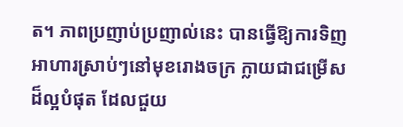ត។ ភាពប្រញាប់ប្រញាល់នេះ បានធ្វើឱ្យការទិញអាហារស្រាប់ៗនៅមុខរោងចក្រ ក្លាយជាជម្រើសដ៏ល្អបំផុត ដែលជួយ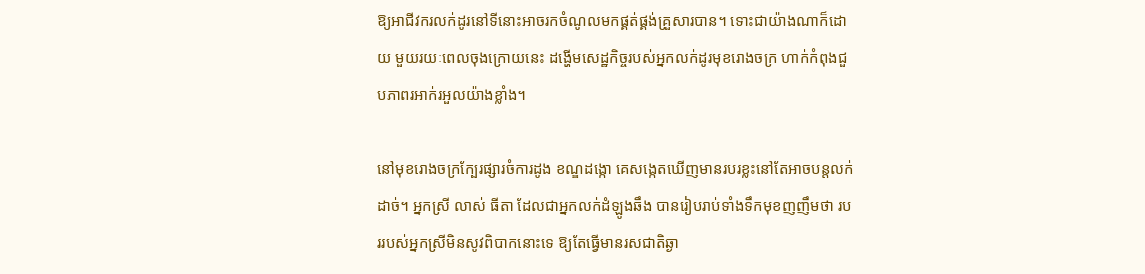ឱ្យអាជីវករលក់ដូរនៅទីនោះអាចរកចំណូលមកផ្គត់ផ្គង់គ្រួសារបាន។ ទោះជាយ៉ាងណាក៏ដោយ មួយរយៈពេលចុងក្រោយនេះ ដង្ហើមសេដ្ឋកិច្ចរបស់អ្នកលក់ដូរមុខរោងចក្រ ហាក់កំពុងជួបភាពរអាក់រអួលយ៉ាងខ្លាំង។

នៅមុខរោងចក្រក្បែរផ្សារចំការដូង ខណ្ឌដង្កោ គេសង្កេតឃើញមានរបរខ្លះនៅតែអាចបន្តលក់ដាច់។ អ្នកស្រី លាស់ ធីតា ដែលជាអ្នកលក់ដំឡូងឆឹង បានរៀបរាប់ទាំងទឹកមុខញញឹមថា របររបស់អ្នកស្រីមិនសូវពិបាកនោះទេ ឱ្យតែធ្វើមានរសជាតិឆ្ងា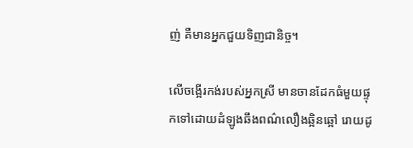ញ់ គឺមានអ្នកជួយទិញជានិច្ច។

លើចង្អើរកង់របស់អ្នកស្រី មានចានដែកធំមួយផ្ទុកទៅដោយដំឡូងឆឹងពណ៌លឿងឆ្អិនឆ្អៅ រោយដូ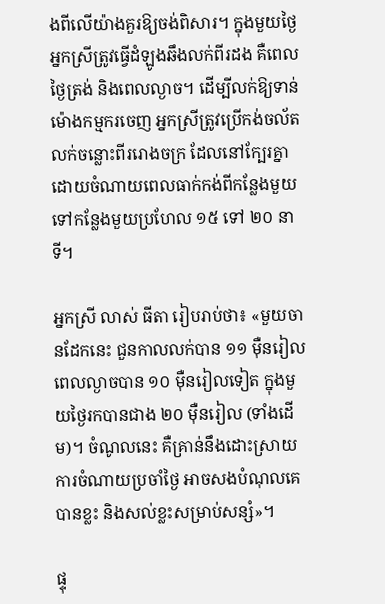ងពីលើយ៉ាងគួរឱ្យចង់ពិសារ។ ក្នុងមួយថ្ងៃ អ្នកស្រីត្រូវធ្វើដំឡូងឆឹងលក់ពីរដង គឺពេលថ្ងៃត្រង់ និងពេលល្ងាច។ ដើម្បីលក់ឱ្យទាន់ម៉ោងកម្មករចេញ អ្នកស្រីត្រូវប្រើកង់ចល័តលក់ចន្លោះពីររោងចក្រ ដែលនៅក្បែរគ្នា ដោយចំណាយពេលធាក់កង់ពីកន្លែងមួយទៅកន្លែងមួយប្រហែល ១៥ ទៅ ២០ នាទី។

អ្នកស្រី លាស់ ធីតា រៀបរាប់ថា៖ «មួយចានដែកនេះ ជួនកាលលក់បាន ១១ ម៉ឺនរៀល ពេលល្ងាចបាន ១០ ម៉ឺនរៀលទៀត ក្នុងមួយថ្ងៃរកបានជាង ២០ ម៉ឺនរៀល (ទាំងដើម)។ ចំណូលនេះ គឺគ្រាន់នឹងដោះស្រាយការចំណាយប្រចាំថ្ងៃ អាចសងបំណុលគេបានខ្លះ និងសល់ខ្លះសម្រាប់សន្សំ»។

ផ្ទុ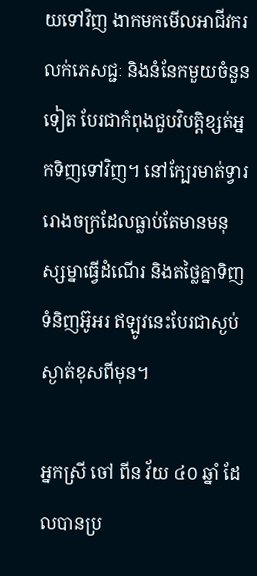យទៅវិញ ងាកមកមើលអាជីវករលក់ភេសជ្ជៈ និងនំនែកមួយចំនួនទៀត បែរជាកំពុងជួបវិបត្តិខ្សត់អ្នកទិញទៅវិញ។ នៅក្បែរមាត់ទ្វាររោងចក្រដែលធ្លាប់តែមានមនុស្សម្នាធ្វើដំណើរ និងតថ្លៃគ្នាទិញទំនិញអ៊ូអរ ឥឡូវនេះបែរជាស្ងប់ស្ងាត់ខុសពីមុន។

អ្នកស្រី ចៅ ពីន វ័យ ៤០ ឆ្នាំ ដែលបានប្រ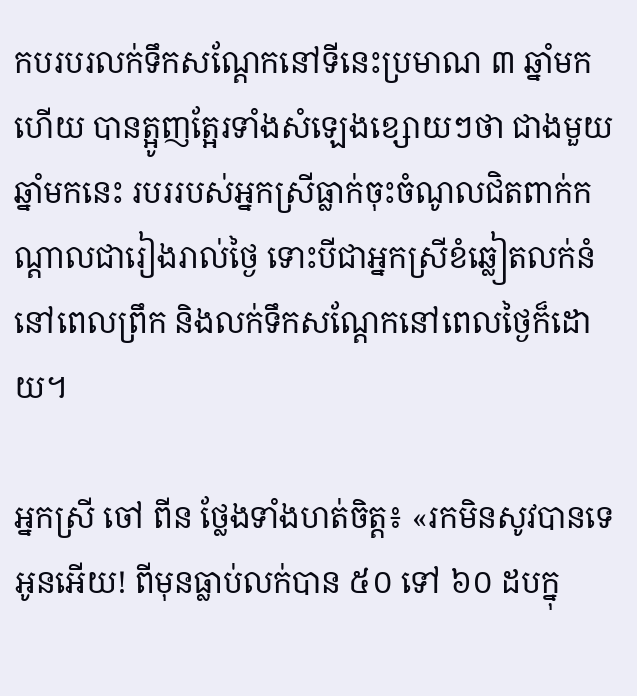កបរបរលក់ទឹកសណ្តែកនៅទីនេះប្រមាណ ៣ ឆ្នាំមកហើយ បានត្អូញត្អែរទាំងសំឡេងខ្សោយៗថា ជាងមួយឆ្នាំមកនេះ របររបស់អ្នកស្រីធ្លាក់ចុះចំណូលជិតពាក់កណ្តាលជារៀងរាល់ថ្ងៃ ទោះបីជាអ្នកស្រីខំឆ្លៀតលក់នំនៅពេលព្រឹក និងលក់ទឹកសណ្តែកនៅពេលថ្ងៃក៏ដោយ។

អ្នកស្រី ចៅ ពីន ថ្លែងទាំងហត់ចិត្ត៖ «រកមិនសូវបានទេអូនអើយ! ពីមុនធ្លាប់លក់បាន ៥០ ទៅ ៦០ ដបក្នុ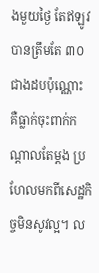ងមួយថ្ងៃ តែឥឡូវបានត្រឹមតែ ៣០ ជាងដបប៉ុណ្ណោះ គឺធ្លាក់ចុះពាក់កណ្តាលតែម្តង ប្រហែលមកពីសេដ្ឋកិច្ចមិនសូវល្អ។ ល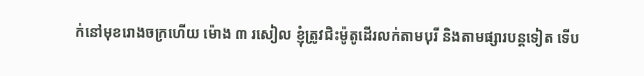ក់នៅមុខរោងចក្រហើយ ម៉ោង ៣ រសៀល ខ្ញុំត្រូវជិះម៉ូតូដើរលក់តាមបុរី និងតាមផ្សារបន្តទៀត ទើប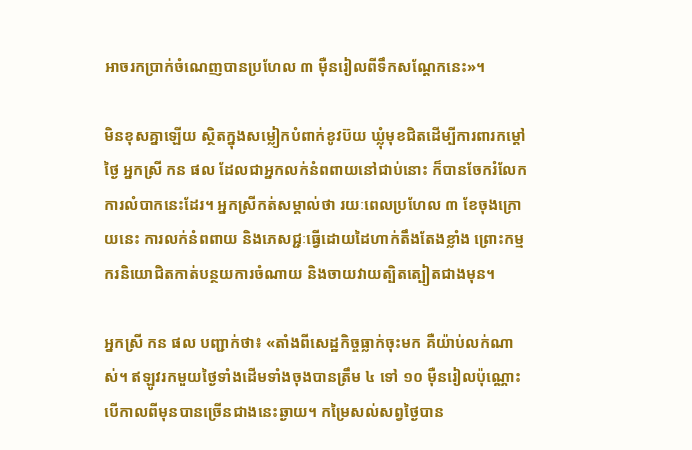អាចរកប្រាក់ចំណេញបានប្រហែល ៣ ម៉ឺនរៀលពីទឹកសណ្តែកនេះ»។

មិនខុសគ្នាឡើយ ស្ថិតក្នុងសម្លៀកបំពាក់ខូវប៊យ ឃ្លុំមុខជិតដើម្បីការពារកម្តៅថ្ងៃ អ្នកស្រី កន ផល ដែលជាអ្នកលក់នំពពាយនៅជាប់នោះ ក៏បានចែករំលែកការលំបាកនេះដែរ។ អ្នកស្រីកត់សម្គាល់ថា រយៈពេលប្រហែល ៣ ខែចុងក្រោយនេះ ការលក់នំពពាយ និងភេសជ្ជៈធ្វើដោយដៃហាក់តឹងតែងខ្លាំង ព្រោះកម្មករនិយោជិតកាត់បន្ថយការចំណាយ និងចាយវាយត្បិតត្បៀតជាងមុន។

អ្នកស្រី កន ផល បញ្ជាក់ថា៖ «តាំងពីសេដ្ឋកិច្ចធ្លាក់ចុះមក គឺយ៉ាប់លក់ណាស់។ ឥឡូវរកមួយថ្ងៃទាំងដើមទាំងចុងបានត្រឹម ៤ ទៅ ១០ ម៉ឺនរៀលប៉ុណ្ណោះ បើកាលពីមុនបានច្រើនជាងនេះឆ្ងាយ។ កម្រៃសល់សព្វថ្ងៃបាន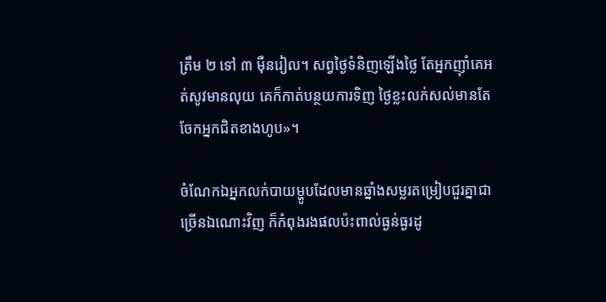ត្រឹម ២ ទៅ ៣ ម៉ឺនរៀល។ សព្វថ្ងៃទំនិញឡើងថ្លៃ តែអ្នកញ៉ាំគេអត់សូវមានលុយ គេក៏កាត់បន្ថយការទិញ ថ្ងៃខ្លះលក់សល់មានតែចែកអ្នកជិតខាងហូប»។

ចំណែកឯអ្នកលក់បាយម្ហូបដែលមានឆ្នាំងសម្លរតម្រៀបជួរគ្នាជាច្រើនឯណោះវិញ ក៏កំពុងរងផលប៉ះពាល់ធ្ងន់ធ្ងរដូ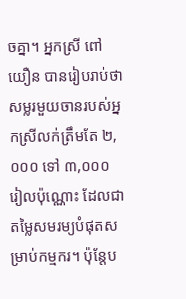ចគ្នា។ អ្នកស្រី ពៅ យឿន បានរៀបរាប់ថា សម្លរមួយចានរបស់អ្នកស្រីលក់ត្រឹមតែ ២,០០០ ទៅ ៣,០០០ រៀលប៉ុណ្ណោះ ដែលជាតម្លៃសមរម្យបំផុតសម្រាប់កម្មករ។ ប៉ុន្តែប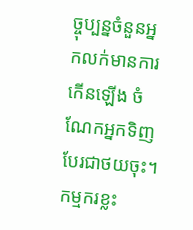ច្ចុប្បន្នចំនួនអ្នកលក់មានការកើនឡើង ចំណែកអ្នកទិញបែរជាថយចុះ។ កម្មករខ្លះ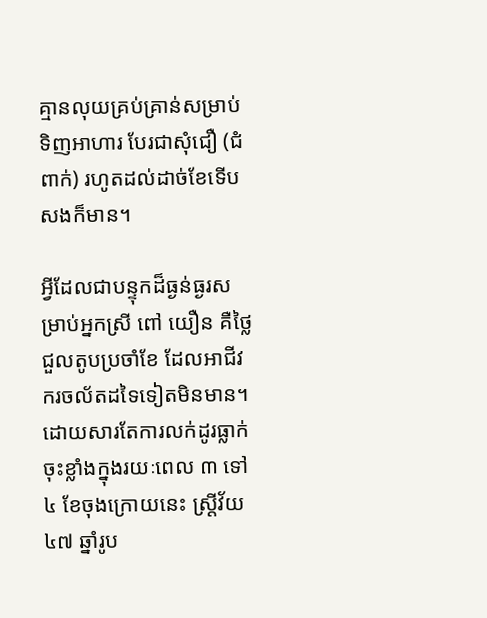គ្មានលុយគ្រប់គ្រាន់សម្រាប់ទិញអាហារ បែរជាសុំជឿ (ជំពាក់) រហូតដល់ដាច់ខែទើបសងក៏មាន។

អ្វីដែលជាបន្ទុកដ៏ធ្ងន់ធ្ងរសម្រាប់អ្នកស្រី ពៅ យឿន គឺថ្លៃជួលតូបប្រចាំខែ ដែលអាជីវករចល័តដទៃទៀតមិនមាន។ ដោយសារតែការលក់ដូរធ្លាក់ចុះខ្លាំងក្នុងរយៈពេល ៣ ទៅ ៤ ខែចុងក្រោយនេះ ស្ត្រីវ័យ ៤៧ ឆ្នាំរូប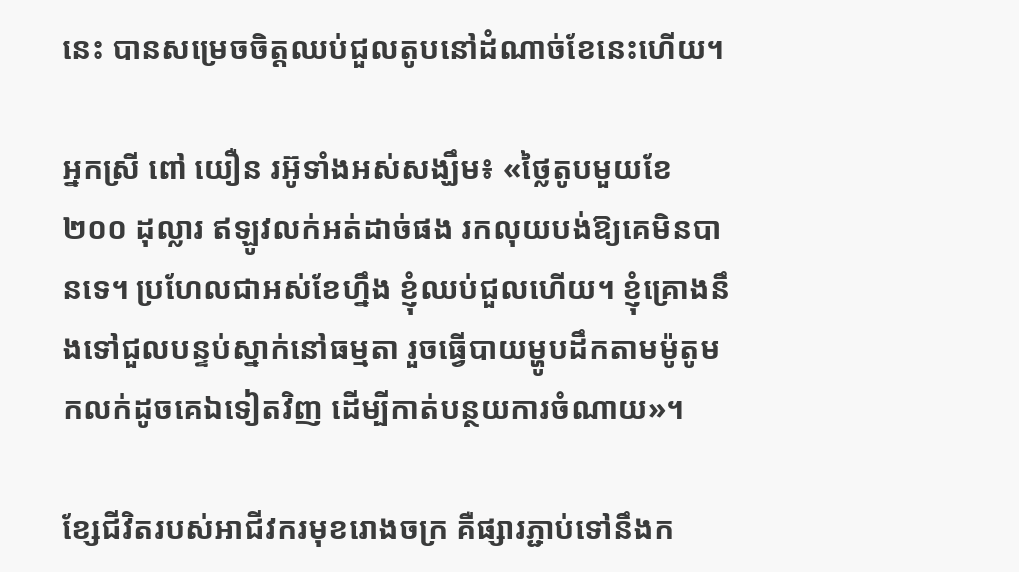នេះ បានសម្រេចចិត្តឈប់ជួលតូបនៅដំណាច់ខែនេះហើយ។

អ្នកស្រី ពៅ យឿន រអ៊ូទាំងអស់សង្ឃឹម៖ «ថ្លៃតូបមួយខែ ២០០ ដុល្លារ ឥឡូវលក់អត់ដាច់ផង រកលុយបង់ឱ្យគេមិនបានទេ។ ប្រហែលជាអស់ខែហ្នឹង ខ្ញុំឈប់ជួលហើយ។ ខ្ញុំគ្រោងនឹងទៅជួលបន្ទប់ស្នាក់នៅធម្មតា រួចធ្វើបាយម្ហូបដឹកតាមម៉ូតូមកលក់ដូចគេឯទៀតវិញ ដើម្បីកាត់បន្ថយការចំណាយ»។

ខ្សែជីវិតរបស់អាជីវករមុខរោងចក្រ គឺផ្សារភ្ជាប់ទៅនឹងក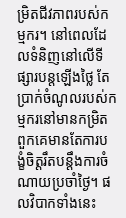ម្រិតជីវភាពរបស់កម្មករ។ នៅពេលដែលទំនិញនៅលើទីផ្សារបន្តឡើងថ្លៃ តែប្រាក់ចំណូលរបស់កម្មករនៅមានកម្រិត ពួកគេមានតែការបង្ខំចិត្តរឹតបន្តឹងការចំណាយប្រចាំថ្ងៃ។ ផលវិបាកទាំងនេះ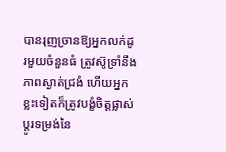បានរុញច្រានឱ្យអ្នកលក់ដូរមួយចំនួនធំ ត្រូវស៊ូទ្រាំនឹងភាពស្ងាត់ជ្រងំ ហើយអ្នកខ្លះទៀតក៏ត្រូវបង្ខំចិត្តផ្លាស់ប្តូរទម្រង់នៃ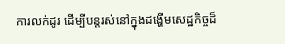ការលក់ដូរ ដើម្បីបន្តរស់នៅក្នុងដង្ហើមសេដ្ឋកិច្ចដ៏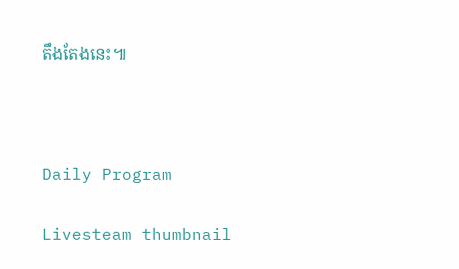តឹងតែងនេះ៕



Daily Program

Livesteam thumbnail